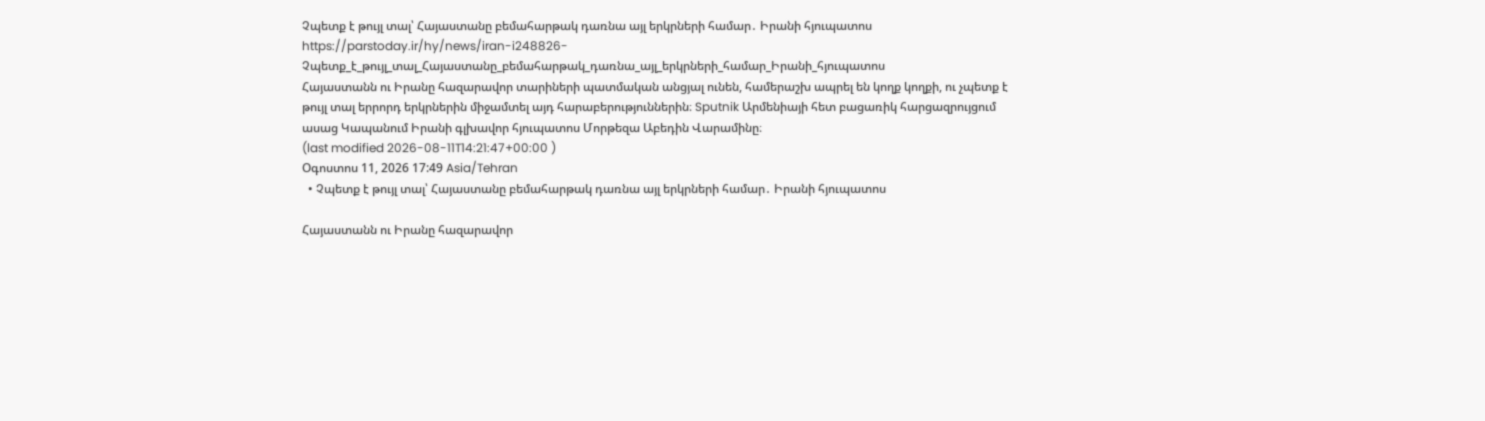Չպետք է թույլ տալ՝ Հայաստանը բեմահարթակ դառնա այլ երկրների համար․ Իրանի հյուպատոս
https://parstoday.ir/hy/news/iran-i248826-Չպետք_է_թույլ_տալ_Հայաստանը_բեմահարթակ_դառնա_այլ_երկրների_համար_Իրանի_հյուպատոս
Հայաստանն ու Իրանը հազարավոր տարիների պատմական անցյալ ունեն, համերաշխ ապրել են կողք կողքի, ու չպետք է թույլ տալ երրորդ երկրներին միջամտել այդ հարաբերություններին։ Sputnik Արմենիայի հետ բացառիկ հարցազրույցում ասաց Կապանում Իրանի գլխավոր հյուպատոս Մորթեզա Աբեդին Վարամինը։
(last modified 2026-08-11T14:21:47+00:00 )
Օգոստոս 11, 2026 17:49 Asia/Tehran
  • Չպետք է թույլ տալ՝ Հայաստանը բեմահարթակ դառնա այլ երկրների համար․ Իրանի հյուպատոս

Հայաստանն ու Իրանը հազարավոր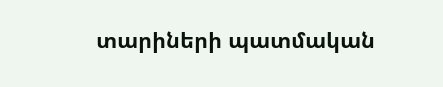տարիների պատմական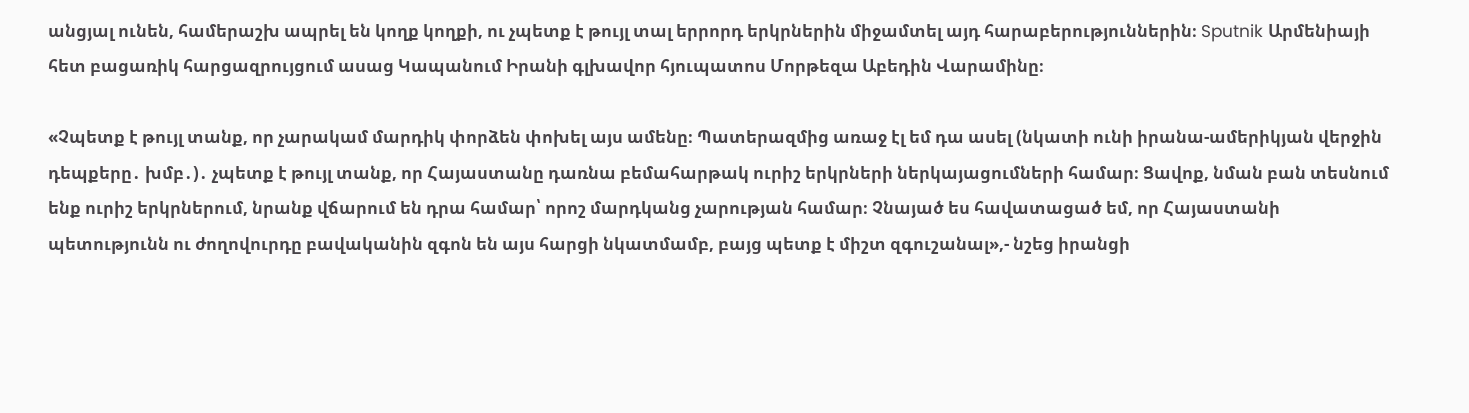անցյալ ունեն, համերաշխ ապրել են կողք կողքի, ու չպետք է թույլ տալ երրորդ երկրներին միջամտել այդ հարաբերություններին։ Sputnik Արմենիայի հետ բացառիկ հարցազրույցում ասաց Կապանում Իրանի գլխավոր հյուպատոս Մորթեզա Աբեդին Վարամինը։

«Չպետք է թույլ տանք, որ չարակամ մարդիկ փորձեն փոխել այս ամենը։ Պատերազմից առաջ էլ եմ դա ասել (նկատի ունի իրանա-ամերիկյան վերջին դեպքերը․ խմբ․)․ չպետք է թույլ տանք, որ Հայաստանը դառնա բեմահարթակ ուրիշ երկրների ներկայացումների համար։ Ցավոք, նման բան տեսնում ենք ուրիշ երկրներում, նրանք վճարում են դրա համար՝ որոշ մարդկանց չարության համար։ Չնայած ես հավատացած եմ, որ Հայաստանի պետությունն ու ժողովուրդը բավականին զգոն են այս հարցի նկատմամբ, բայց պետք է միշտ զգուշանալ»,- նշեց իրանցի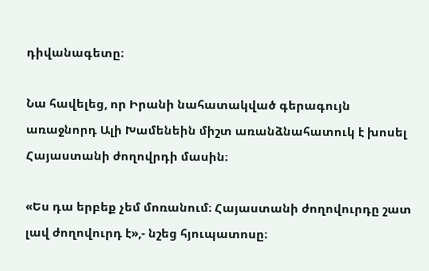դիվանագետը։

Նա հավելեց, որ Իրանի նահատակված գերագույն առաջնորդ Ալի Խամենեին միշտ առանձնահատուկ է խոսել Հայաստանի ժողովրդի մասին։

«Ես դա երբեք չեմ մոռանում։ Հայաստանի ժողովուրդը շատ լավ ժողովուրդ է»,- նշեց հյուպատոսը։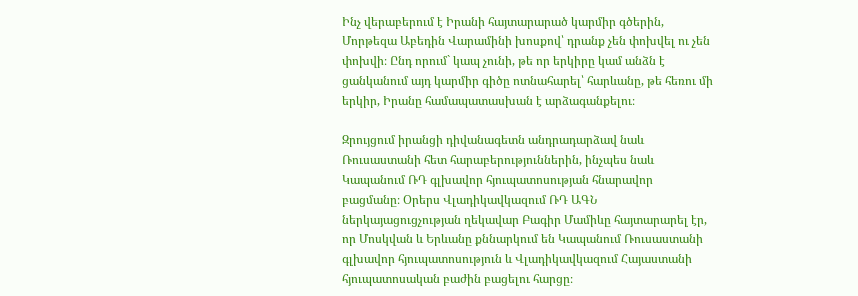Ինչ վերաբերում է Իրանի հայտարարած կարմիր գծերին, Մորթեզա Աբեդին Վարամինի խոսքով՝ դրանք չեն փոխվել ու չեն փոխվի։ Ընդ որում` կապ չունի, թե որ երկիրը կամ անձն է ցանկանում այդ կարմիր գիծը ոտնահարել՝ հարևանը, թե հեռու մի երկիր, Իրանը համապատասխան է արձագանքելու։

Զրույցում իրանցի դիվանագետն անդրադարձավ նաև Ռուսաստանի հետ հարաբերություններին, ինչպես նաև Կապանում ՌԴ գլխավոր հյուպատոսության հնարավոր բացմանը։ Օրերս Վլադիկավկազում ՌԴ ԱԳՆ ներկայացուցչության ղեկավար Բագիր Մամիևը հայտարարել էր, որ Մոսկվան և Երևանը քննարկում են Կապանում Ռուսաստանի գլխավոր հյուպատոսություն և Վլադիկավկազում Հայաստանի հյուպատոսական բաժին բացելու հարցը։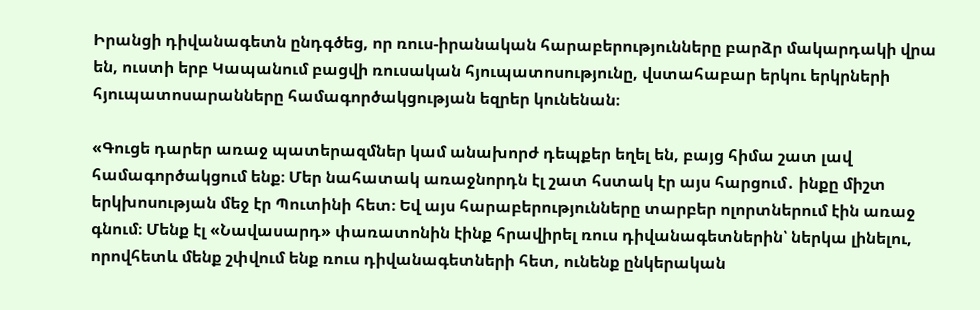Իրանցի դիվանագետն ընդգծեց, որ ռուս-իրանական հարաբերությունները բարձր մակարդակի վրա են, ուստի երբ Կապանում բացվի ռուսական հյուպատոսությունը, վստահաբար երկու երկրների հյուպատոսարանները համագործակցության եզրեր կունենան։

«Գուցե դարեր առաջ պատերազմներ կամ անախորժ դեպքեր եղել են, բայց հիմա շատ լավ համագործակցում ենք։ Մեր նահատակ առաջնորդն էլ շատ հստակ էր այս հարցում․ ինքը միշտ երկխոսության մեջ էր Պուտինի հետ։ Եվ այս հարաբերությունները տարբեր ոլորտներում էին առաջ գնում։ Մենք էլ «Նավասարդ» փառատոնին էինք հրավիրել ռուս դիվանագետներին՝ ներկա լինելու, որովհետև մենք շփվում ենք ռուս դիվանագետների հետ, ունենք ընկերական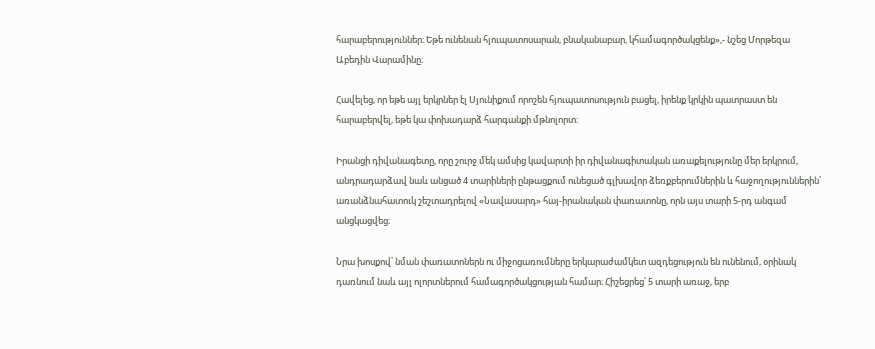հարաբերություններ։ Եթե ունենան հյուպատոսարան, բնականաբար, կհամագործակցենք»,- նշեց Մորթեզա Աբեդին Վարամինը։

Հավելեց, որ եթե այլ երկրներ էլ Սյունիքում որոշեն հյուպատոսություն բացել, իրենք կրկին պատրաստ են հարաբերվել, եթե կա փոխադարձ հարգանքի մթնոլորտ։

Իրանցի դիվանագետը, որը շուրջ մեկ ամսից կավարտի իր դիվանագիտական առաքելությունը մեր երկրում, անդրադարձավ նաև անցած 4 տարիների ընթացքում ունեցած գլխավոր ձեռքբերումներին և հաջողություններին՝ առանձնահատուկ շեշտադրելով «Նավասարդ» հայ-իրանական փառատոնը, որն այս տարի 5-րդ անգամ անցկացվեց։

Նրա խոսքով՝ նման փառատոներն ու միջոցառումները երկարաժամկետ ազդեցություն են ունենում, օրինակ դառնում նաև այլ ոլորտներում համագործակցության համար։ Հիշեցրեց՝ 5 տարի առաջ, երբ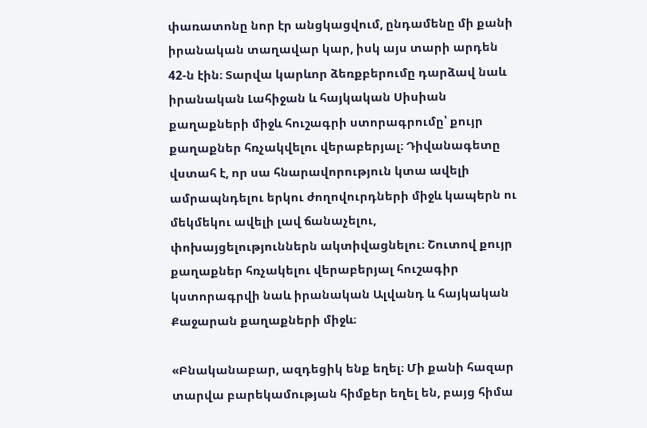փառատոնը նոր էր անցկացվում, ընդամենը մի քանի իրանական տաղավար կար, իսկ այս տարի արդեն 42-ն էին։ Տարվա կարևոր ձեռքբերումը դարձավ նաև իրանական Լահիջան և հայկական Սիսիան քաղաքների միջև հուշագրի ստորագրումը՝ քույր քաղաքներ հռչակվելու վերաբերյալ։ Դիվանագետը վստահ է, որ սա հնարավորություն կտա ավելի ամրապնդելու երկու ժողովուրդների միջև կապերն ու մեկմեկու ավելի լավ ճանաչելու, փոխայցելություններն ակտիվացնելու։ Շուտով քույր քաղաքներ հռչակելու վերաբերյալ հուշագիր կստորագրվի նաև իրանական Ալվանդ և հայկական Քաջարան քաղաքների միջև։

«Բնականաբար, ազդեցիկ ենք եղել։ Մի քանի հազար տարվա բարեկամության հիմքեր եղել են, բայց հիմա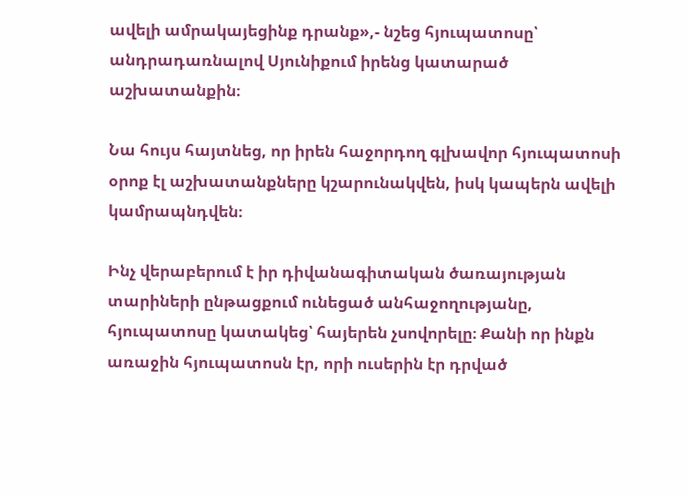ավելի ամրակայեցինք դրանք»,- նշեց հյուպատոսը՝ անդրադառնալով Սյունիքում իրենց կատարած աշխատանքին։

Նա հույս հայտնեց, որ իրեն հաջորդող գլխավոր հյուպատոսի օրոք էլ աշխատանքները կշարունակվեն, իսկ կապերն ավելի կամրապնդվեն։

Ինչ վերաբերում է իր դիվանագիտական ծառայության տարիների ընթացքում ունեցած անհաջողությանը, հյուպատոսը կատակեց՝ հայերեն չսովորելը։ Քանի որ ինքն առաջին հյուպատոսն էր, որի ուսերին էր դրված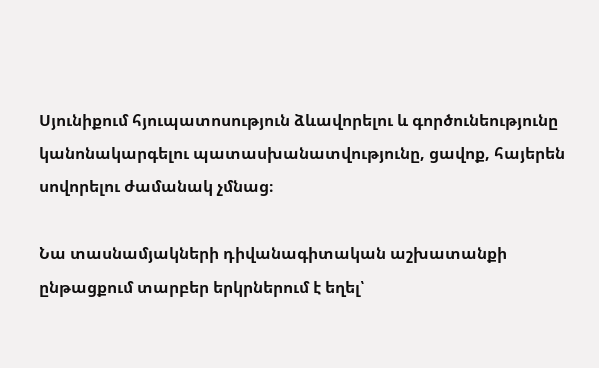Սյունիքում հյուպատոսություն ձևավորելու և գործունեությունը կանոնակարգելու պատասխանատվությունը, ցավոք, հայերեն սովորելու ժամանակ չմնաց։

Նա տասնամյակների դիվանագիտական աշխատանքի ընթացքում տարբեր երկրներում է եղել՝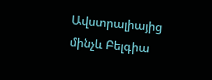Ավստրալիայից մինչև Բելգիա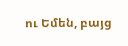ու Եմեն, բայց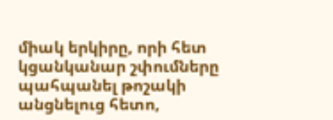միակ երկիրը, որի հետ կցանկանար շփումները պահպանել թոշակի անցնելուց հետո,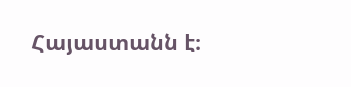Հայաստանն է։